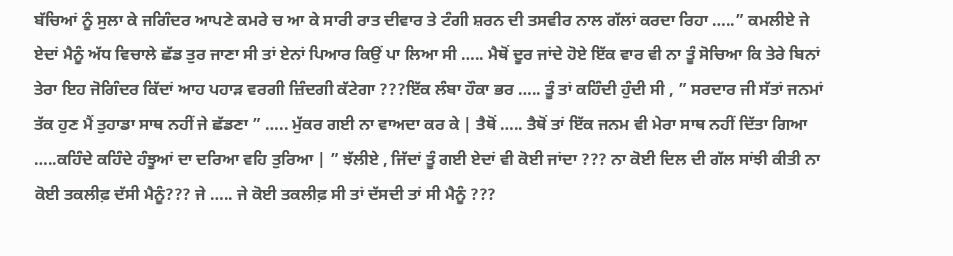ਬੱਚਿਆਂ ਨੂੰ ਸੁਲਾ ਕੇ ਜਗਿੰਦਰ ਆਪਣੇ ਕਮਰੇ ਚ ਆ ਕੇ ਸਾਰੀ ਰਾਤ ਦੀਵਾਰ ਤੇ ਟੰਗੀ ਸ਼ਰਨ ਦੀ ਤਸਵੀਰ ਨਾਲ ਗੱਲਾਂ ਕਰਦਾ ਰਿਹਾ …..” ਕਮਲੀਏ ਜੇ ਏਦਾਂ ਮੈਨੂੰ ਅੱਧ ਵਿਚਾਲੇ ਛੱਡ ਤੁਰ ਜਾਣਾ ਸੀ ਤਾਂ ਏਨਾਂ ਪਿਆਰ ਕਿਉਂ ਪਾ ਲਿਆ ਸੀ ….. ਮੈਥੋਂ ਦੂਰ ਜਾਂਦੇ ਹੋਏ ਇੱਕ ਵਾਰ ਵੀ ਨਾ ਤੂੰ ਸੋਚਿਆ ਕਿ ਤੇਰੇ ਬਿਨਾਂ ਤੇਰਾ ਇਹ ਜੋਗਿੰਦਰ ਕਿੱਦਾਂ ਆਹ ਪਹਾੜ ਵਰਗੀ ਜ਼ਿੰਦਗੀ ਕੱਟੇਗਾ ???ਇੱਕ ਲੰਬਾ ਹੌਕਾ ਭਰ ….. ਤੂੰ ਤਾਂ ਕਹਿੰਦੀ ਹੁੰਦੀ ਸੀ , ” ਸਰਦਾਰ ਜੀ ਸੱਤਾਂ ਜਨਮਾਂ ਤੱਕ ਹੁਣ ਮੈਂ ਤੁਹਾਡਾ ਸਾਥ ਨਹੀਂ ਜੇ ਛੱਡਣਾ ” ….. ਮੁੱਕਰ ਗਈ ਨਾ ਵਾਅਦਾ ਕਰ ਕੇ | ਤੈਥੋਂ ….. ਤੈਥੋਂ ਤਾਂ ਇੱਕ ਜਨਮ ਵੀ ਮੇਰਾ ਸਾਥ ਨਹੀਂ ਦਿੱਤਾ ਗਿਆ …..ਕਹਿੰਦੇ ਕਹਿੰਦੇ ਹੰਝੂਆਂ ਦਾ ਦਰਿਆ ਵਹਿ ਤੁਰਿਆ | ” ਝੱਲੀਏ , ਜਿੱਦਾਂ ਤੂੰ ਗਈ ਏਦਾਂ ਵੀ ਕੋਈ ਜਾਂਦਾ ??? ਨਾ ਕੋਈ ਦਿਲ ਦੀ ਗੱਲ ਸਾਂਝੀ ਕੀਤੀ ਨਾ ਕੋਈ ਤਕਲੀਫ਼ ਦੱਸੀ ਮੈਨੂੰ??? ਜੇ ….. ਜੇ ਕੋਈ ਤਕਲੀਫ਼ ਸੀ ਤਾਂ ਦੱਸਦੀ ਤਾਂ ਸੀ ਮੈਨੂੰ ???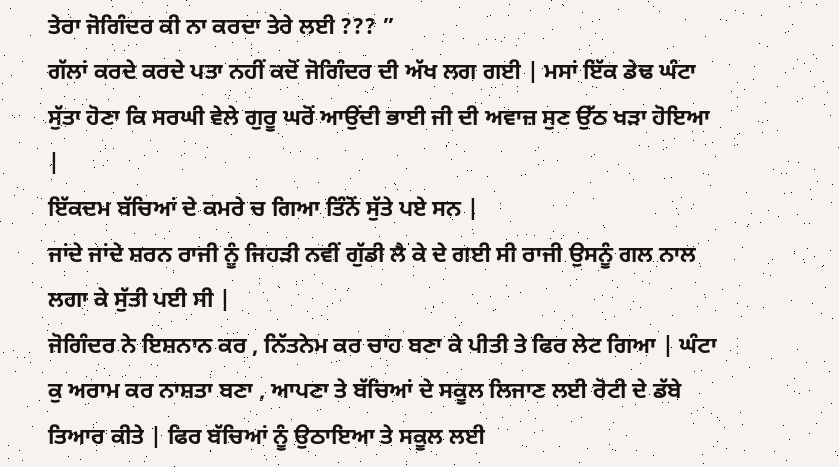ਤੇਰਾ ਜੋਗਿੰਦਰ ਕੀ ਨਾ ਕਰਦਾ ਤੇਰੇ ਲਈ ??? ”
ਗੱਲਾਂ ਕਰਦੇ ਕਰਦੇ ਪਤਾ ਨਹੀਂ ਕਦੋਂ ਜੋਗਿੰਦਰ ਦੀ ਅੱਖ ਲਗ ਗਈ | ਮਸਾਂ ਇੱਕ ਡੇਢ ਘੰਟਾ ਸੁੱਤਾ ਹੋਣਾ ਕਿ ਸਰਘੀ ਵੇਲੇ ਗੁਰੂ ਘਰੋਂ ਆਉਂਦੀ ਭਾਈ ਜੀ ਦੀ ਅਵਾਜ਼ ਸੁਣ ਉੱਠ ਖੜਾ ਹੋਇਆ |
ਇੱਕਦਮ ਬੱਚਿਆਂ ਦੇ ਕਮਰੇ ਚ ਗਿਆ ਤਿੰਨੋਂ ਸੁੱਤੇ ਪਏ ਸਨ |
ਜਾਂਦੇ ਜਾਂਦੇ ਸ਼ਰਨ ਰਾਜੀ ਨੂੰ ਜਿਹੜੀ ਨਵੀਂ ਗੁੱਡੀ ਲੈ ਕੇ ਦੇ ਗਈ ਸੀ ਰਾਜੀ ਉਸਨੂੰ ਗਲ ਨਾਲ ਲਗਾ ਕੇ ਸੁੱਤੀ ਪਈ ਸੀ |
ਜੋਗਿੰਦਰ ਨੇ ਇਸ਼ਨਾਨ ਕਰ , ਨਿੱਤਨੇਮ ਕਰ ਚਾਹ ਬਣਾ ਕੇ ਪੀਤੀ ਤੇ ਫਿਰ ਲੇਟ ਗਿਆ | ਘੰਟਾ ਕੁ ਅਰਾਮ ਕਰ ਨਾਸ਼ਤਾ ਬਣਾ , ਆਪਣਾ ਤੇ ਬੱਚਿਆਂ ਦੇ ਸਕੂਲ ਲਿਜਾਣ ਲਈ ਰੋਟੀ ਦੇ ਡੱਬੇ ਤਿਆਰ ਕੀਤੇ | ਫਿਰ ਬੱਚਿਆਂ ਨੂੰ ਉਠਾਇਆ ਤੇ ਸਕੂਲ ਲਈ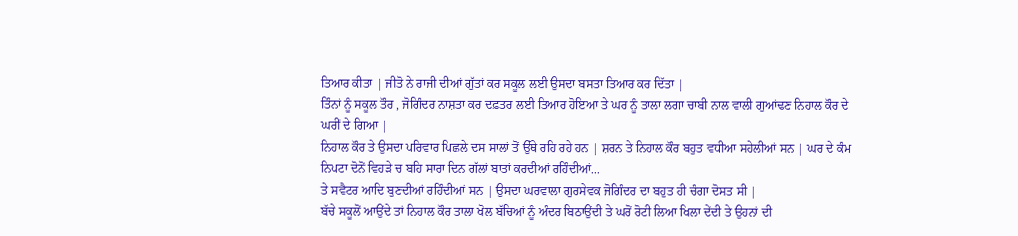ਤਿਆਰ ਕੀਤਾ | ਜੀਤੋ ਨੇ ਰਾਜੀ ਦੀਆਂ ਗੁੱਤਾਂ ਕਰ ਸਕੂਲ ਲਈ ਉਸਦਾ ਬਸਤਾ ਤਿਆਰ ਕਰ ਦਿੱਤਾ |
ਤਿੰਨਾਂ ਨੂੰ ਸਕੂਲ ਤੌਰ , ਜੋਗਿੰਦਰ ਨਾਸ਼ਤਾ ਕਰ ਦਫ਼ਤਰ ਲਈ ਤਿਆਰ ਹੋਇਆ ਤੇ ਘਰ ਨੂੰ ਤਾਲਾ ਲਗਾ ਚਾਬੀ ਨਾਲ ਵਾਲੀ ਗੁਆਂਢਣ ਨਿਹਾਲ ਕੌਰ ਦੇ ਘਰੀਂ ਦੇ ਗਿਆ |
ਨਿਹਾਲ ਕੌਰ ਤੇ ਉਸਦਾ ਪਰਿਵਾਰ ਪਿਛਲੇ ਦਸ ਸਾਲਾਂ ਤੋਂ ਉੱਥੇ ਰਹਿ ਰਹੇ ਹਨ | ਸ਼ਰਨ ਤੇ ਨਿਹਾਲ ਕੌਰ ਬਹੁਤ ਵਧੀਆ ਸਹੇਲੀਆਂ ਸਨ | ਘਰ ਦੇ ਕੰਮ ਨਿਪਟਾ ਦੋਨੋਂ ਵਿਹੜੇ ਚ ਬਹਿ ਸਾਰਾ ਦਿਨ ਗੱਲਾਂ ਬਾਤਾਂ ਕਰਦੀਆਂ ਰਹਿੰਦੀਆਂ...
ਤੇ ਸਵੈਟਰ ਆਦਿ ਬੁਣਦੀਆਂ ਰਹਿੰਦੀਆਂ ਸਨ | ਉਸਦਾ ਘਰਵਾਲਾ ਗੁਰਸੇਵਕ ਜੋਗਿੰਦਰ ਦਾ ਬਹੁਤ ਹੀ ਚੰਗਾ ਦੋਸਤ ਸੀ |
ਬੱਚੇ ਸਕੂਲੋਂ ਆਉਂਦੇ ਤਾਂ ਨਿਹਾਲ ਕੌਰ ਤਾਲਾ ਖੋਲ ਬੱਚਿਆਂ ਨੂੰ ਅੰਦਰ ਬਿਠਾਉਂਦੀ ਤੇ ਘਰੋਂ ਰੋਟੀ ਲਿਆ ਖਿਲਾ ਦੇਂਦੀ ਤੇ ਉਹਨਾਂ ਦੀ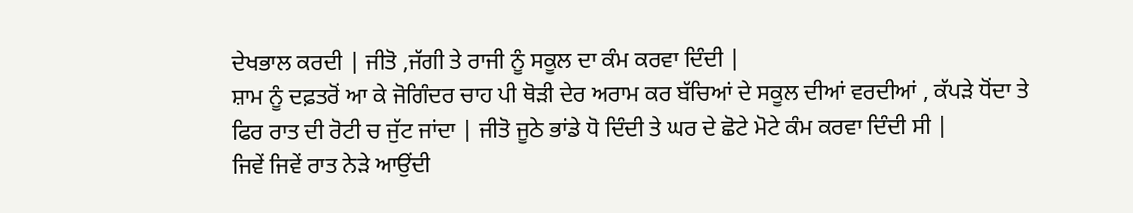ਦੇਖਭਾਲ ਕਰਦੀ | ਜੀਤੋ ,ਜੱਗੀ ਤੇ ਰਾਜੀ ਨੂੰ ਸਕੂਲ ਦਾ ਕੰਮ ਕਰਵਾ ਦਿੰਦੀ |
ਸ਼ਾਮ ਨੂੰ ਦਫ਼ਤਰੋਂ ਆ ਕੇ ਜੋਗਿੰਦਰ ਚਾਹ ਪੀ ਥੋੜੀ ਦੇਰ ਅਰਾਮ ਕਰ ਬੱਚਿਆਂ ਦੇ ਸਕੂਲ ਦੀਆਂ ਵਰਦੀਆਂ , ਕੱਪੜੇ ਧੋਂਦਾ ਤੇ ਫਿਰ ਰਾਤ ਦੀ ਰੋਟੀ ਚ ਜੁੱਟ ਜਾਂਦਾ | ਜੀਤੋ ਜੂਠੇ ਭਾਂਡੇ ਧੋ ਦਿੰਦੀ ਤੇ ਘਰ ਦੇ ਛੋਟੇ ਮੋਟੇ ਕੰਮ ਕਰਵਾ ਦਿੰਦੀ ਸੀ |
ਜਿਵੇਂ ਜਿਵੇਂ ਰਾਤ ਨੇੜੇ ਆਉਂਦੀ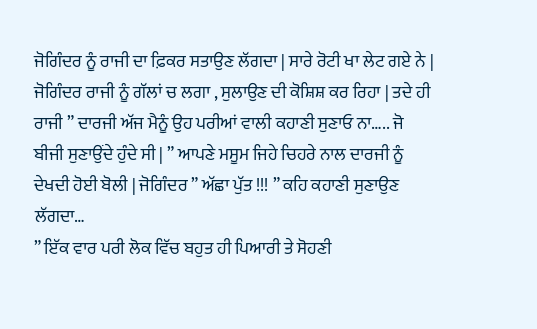ਜੋਗਿੰਦਰ ਨੂੰ ਰਾਜੀ ਦਾ ਫ਼ਿਕਰ ਸਤਾਉਣ ਲੱਗਦਾ | ਸਾਰੇ ਰੋਟੀ ਖਾ ਲੇਟ ਗਏ ਨੇ | ਜੋਗਿੰਦਰ ਰਾਜੀ ਨੂੰ ਗੱਲਾਂ ਚ ਲਗਾ , ਸੁਲਾਉਣ ਦੀ ਕੋਸ਼ਿਸ਼ ਕਰ ਰਿਹਾ | ਤਦੇ ਹੀ ਰਾਜੀ ” ਦਾਰਜੀ ਅੱਜ ਮੈਨੂੰ ਉਹ ਪਰੀਆਂ ਵਾਲੀ ਕਹਾਣੀ ਸੁਣਾਓ ਨਾ….. ਜੋ ਬੀਜੀ ਸੁਣਾਉਂਦੇ ਹੁੰਦੇ ਸੀ | ” ਆਪਣੇ ਮਸੂਮ ਜਿਹੇ ਚਿਹਰੇ ਨਾਲ ਦਾਰਜੀ ਨੂੰ ਦੇਖਦੀ ਹੋਈ ਬੋਲੀ | ਜੋਗਿੰਦਰ ” ਅੱਛਾ ਪੁੱਤ !!! ” ਕਹਿ ਕਹਾਣੀ ਸੁਣਾਉਣ ਲੱਗਦਾ…
” ਇੱਕ ਵਾਰ ਪਰੀ ਲੋਕ ਵਿੱਚ ਬਹੁਤ ਹੀ ਪਿਆਰੀ ਤੇ ਸੋਹਣੀ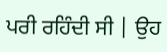ਪਰੀ ਰਹਿੰਦੀ ਸੀ | ਉਹ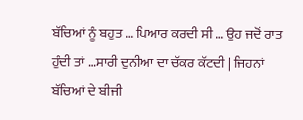ਬੱਚਿਆਂ ਨੂੰ ਬਹੁਤ … ਪਿਆਰ ਕਰਦੀ ਸੀ … ਉਹ ਜਦੋਂ ਰਾਤ ਹੁੰਦੀ ਤਾਂ …ਸਾਰੀ ਦੁਨੀਆ ਦਾ ਚੱਕਰ ਕੱਟਦੀ | ਜਿਹਨਾਂ ਬੱਚਿਆਂ ਦੇ ਬੀਜੀ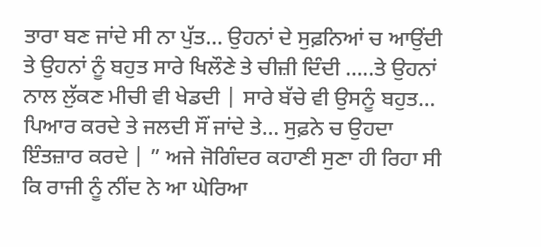ਤਾਰਾ ਬਣ ਜਾਂਦੇ ਸੀ ਨਾ ਪੁੱਤ… ਉਹਨਾਂ ਦੇ ਸੁਫ਼ਨਿਆਂ ਚ ਆਉਂਦੀ ਤੇ ਉਹਨਾਂ ਨੂੰ ਬਹੁਤ ਸਾਰੇ ਖਿਲੌਣੇ ਤੇ ਚੀਜ਼ੀ ਦਿੰਦੀ …..ਤੇ ਉਹਨਾਂ ਨਾਲ ਲੁੱਕਣ ਮੀਚੀ ਵੀ ਖੇਡਦੀ | ਸਾਰੇ ਬੱਚੇ ਵੀ ਉਸਨੂੰ ਬਹੁਤ… ਪਿਆਰ ਕਰਦੇ ਤੇ ਜਲਦੀ ਸੌਂ ਜਾਂਦੇ ਤੇ… ਸੁਫ਼ਨੇ ਚ ਉਹਦਾ ਇੰਤਜ਼ਾਰ ਕਰਦੇ | ” ਅਜੇ ਜੋਗਿੰਦਰ ਕਹਾਣੀ ਸੁਣਾ ਹੀ ਰਿਹਾ ਸੀ ਕਿ ਰਾਜੀ ਨੂੰ ਨੀਂਦ ਨੇ ਆ ਘੇਰਿਆ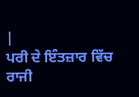|
ਪਰੀ ਦੇ ਇੰਤਜ਼ਾਰ ਵਿੱਚ ਰਾਜੀ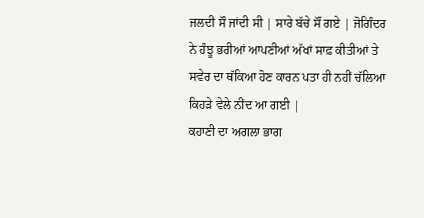ਜਲਦੀ ਸੌ ਜਾਂਦੀ ਸੀ | ਸਾਰੇ ਬੱਚੇ ਸੌਂ ਗਏ | ਜੋਗਿੰਦਰ ਨੇ ਹੰਝੂ ਭਰੀਆਂ ਆਪਣੀਆਂ ਅੱਖਾਂ ਸਾਫ਼ ਕੀਤੀਆਂ ਤੇ ਸਵੇਰ ਦਾ ਥੱਕਿਆ ਹੋਣ ਕਾਰਨ ਪਤਾ ਹੀ ਨਹੀਂ ਚੱਲਿਆ ਕਿਹੜੇ ਵੇਲੇ ਨੀਂਦ ਆ ਗਈ |
ਕਹਾਣੀ ਦਾ ਅਗਲਾ ਭਾਗ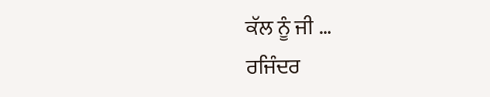ਕੱਲ ਨੂੰ ਜੀ …
ਰਜਿੰਦਰ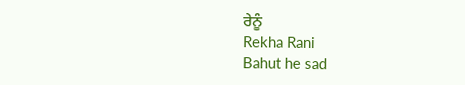ਰੇਨੂੰ
Rekha Rani
Bahut he sad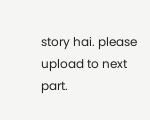story hai. please upload to next part.